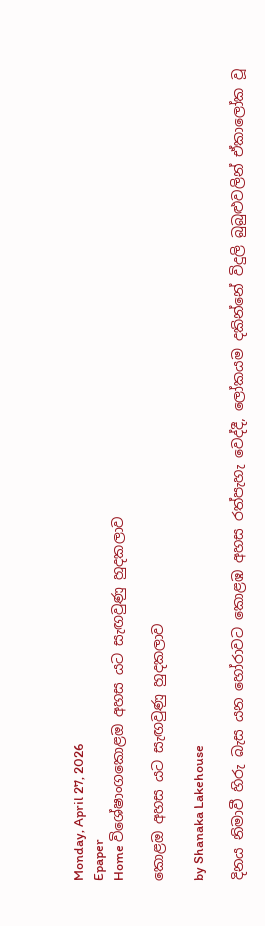Monday, April 27, 2026
Epaper
Home විශේෂාංගකොළඔ අහස යට සැඟවුණු හුදකලාව

කොළඔ අහස යට සැඟවුණු හුදකලාව

by Shanaka Lakehouse

දිනය නිමාවී හිරු බැස යන හෝරාවට කොළඹ අහස රත්පැහැ වෙද්දී, ලෝකයම දකින්නේ විදුලි බුබුළුවලින් ඒකාලෝක වූ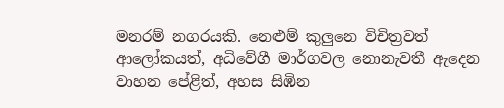මනරම් නගරයකි. නෙළුම් කුලුනෙ විචිත්‍රවත් ආලෝකයත්, අධිවේගී මාර්ගවල නොනැවතී ඇදෙන වාහන පේළිත්, අහස සිඹින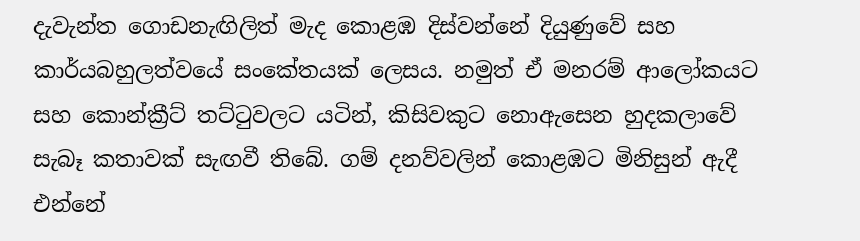දැවැන්ත ගොඩනැඟිලිත් මැද කොළඹ දිස්වන්නේ දියුණුවේ සහ කාර්යබහුලත්වයේ සංකේතයක් ලෙසය. නමුත් ඒ මනරම් ආලෝකයට සහ කොන්ක්‍රීට් තට්ටුවලට යටින්, කිසිවකුට නොඇසෙන හුදකලාවේ සැබෑ කතාවක් සැඟවී තිබේ. ගම් දනව්වලින් කොළඹට මිනිසුන් ඇදී එන්නේ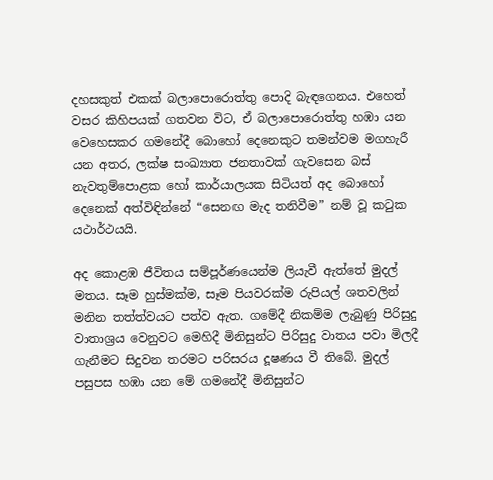දහසකුත් එකක් බලාපොරොත්තු පොදි බැඳගෙනය. එහෙත් වසර කිහිපයක් ගතවන විට, ඒ බලාපොරොත්තු හඹා යන වෙහෙසකර ගමනේදී බොහෝ දෙනෙකුට තමන්වම මගහැරී යන අතර, ලක්ෂ සංඛ්‍යාත ජනතාවක් ගැවසෙන බස් නැවතුම්පොළක හෝ කාර්යාලයක සිටියත් අද බොහෝ දෙනෙක් අත්විඳින්නේ “සෙනඟ මැද තනිවීම” නම් වූ කටුක යථාර්ථයයි.

අද කොළඹ ජීවිතය සම්පූර්ණයෙන්ම ලියැවී ඇත්තේ මුදල් මතය. සෑම හුස්මක්ම, සෑම පියවරක්ම රුපියල් ශතවලින් මනින තත්ත්වයට පත්ව ඇත. ගමේදී නිකම්ම ලැබුණු පිරිසුදු වාතාශ්‍රය වෙනුවට මෙහිදී මිනිසුන්ට පිරිසුදු වාතය පවා මිලදී ගැනීමට සිදුවන තරමට පරිසරය දූෂණය වී තිබේ. මුදල් පසුපස හඹා යන මේ ගමනේදී මිනිසුන්ට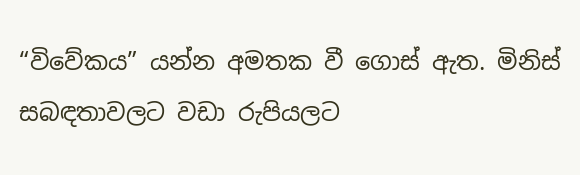“විවේකය” යන්න අමතක වී ගොස් ඇත. මිනිස් සබඳතාවලට වඩා රුපියලට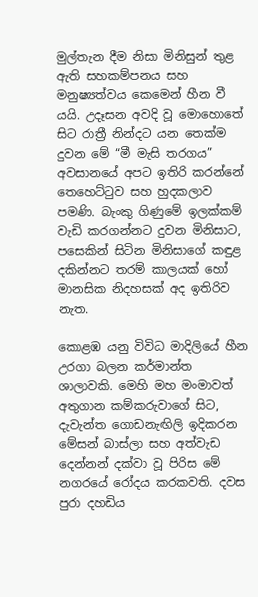මුල්තැන දීම නිසා මිනිසුන් තුළ ඇති සහකම්පනය සහ මනුෂ්‍යත්වය කෙමෙන් හීන වී යයි. උදෑසන අවදි වූ මොහොතේ සිට රාත්‍රී නින්දට යන තෙක්ම දුවන මේ “මී මැසි තරගය” අවසානයේ අපට ඉතිරි කරන්නේ තෙහෙට්ටුව සහ හුදකලාව පමණි. බැංකු ගිණුමේ ඉලක්කම් වැඩි කරගන්නට දුවන මිනිසාට, පසෙකින් සිටින මිනිසාගේ කඳුළ දකින්නට තරම් කාලයක් හෝ මානසික නිදහසක් අද ඉතිරිව නැත.

කොළඹ යනු විවිධ මාදිලියේ හීන උරගා බලන කර්මාන්ත ශාලාවකි. මෙහි මහ මංමාවත් අතුගාන කම්කරුවාගේ සිට, දැවැන්ත ගොඩනැඟිලි ඉදිකරන මේසන් බාස්ලා සහ අත්වැඩ දෙන්නන් දක්වා වූ පිරිස මේ නගරයේ රෝදය කරකවති. දවස පුරා දහඩිය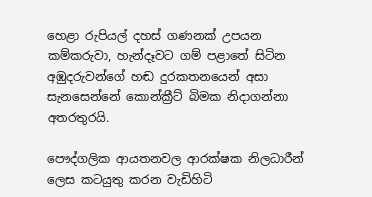හෙළා රුපියල් දහස් ගණනක් උපයන කම්කරුවා, හැන්දෑවට ගම් පළාතේ සිටින අඹුදරුවන්ගේ හඬ දුරකතනයෙන් අසා සැනසෙන්නේ කොන්ක්‍රීට් බිමක නිදාගන්නා අතරතුරයි.

පෞද්ගලික ආයතනවල ආරක්ෂක නිලධාරීන් ලෙස කටයුතු කරන වැඩිහිටි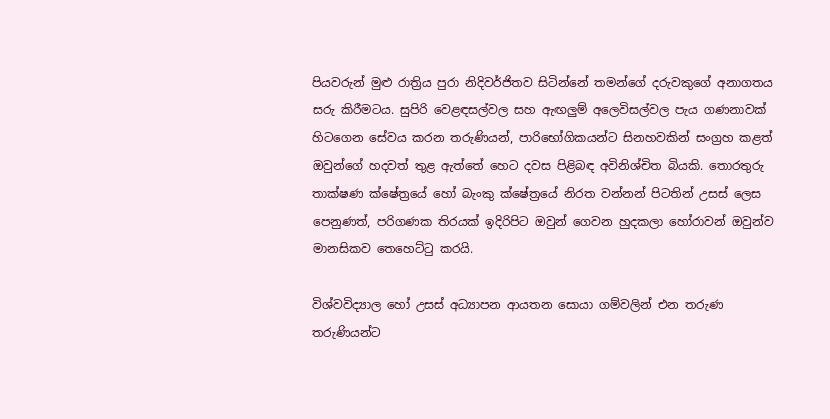පියවරුන් මුළු රාත්‍රිය පුරා නිදිවර්ජිතව සිටින්නේ තමන්ගේ දරුවකුගේ අනාගතය සරු කිරීමටය. සුපිරි වෙළඳසල්වල සහ ඇඟලුම් අලෙවිසල්වල පැය ගණනාවක් හිටගෙන සේවය කරන තරුණියන්, පාරිභෝගිකයන්ට සිනහවකින් සංග්‍රහ කළත් ඔවුන්ගේ හදවත් තුළ ඇත්තේ හෙට දවස පිළිබඳ අවිනිශ්චිත බියකි. තොරතුරු තාක්ෂණ ක්ෂේත්‍රයේ හෝ බැංකු ක්ෂේත්‍රයේ නිරත වන්නන් පිටතින් උසස් ලෙස පෙනුණත්, පරිගණක තිරයක් ඉදිරිපිට ඔවුන් ගෙවන හුදකලා හෝරාවන් ඔවුන්ව මානසිකව තෙහෙට්ටු කරයි.

විශ්වවිද්‍යාල හෝ උසස් අධ්‍යාපන ආයතන සොයා ගම්වලින් එන තරුණ තරුණියන්ට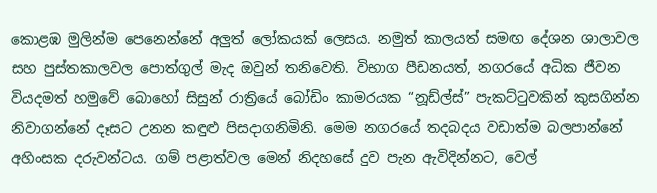කොළඹ මුලින්ම පෙනෙන්නේ අලුත් ලෝකයක් ලෙසය. නමුත් කාලයත් සමඟ දේශන ශාලාවල සහ පුස්තකාලවල පොත්ගුල් මැද ඔවුන් තනිවෙති. විභාග පීඩනයත්, නගරයේ අධික ජීවන වියදමත් හමුවේ බොහෝ සිසුන් රාත්‍රියේ බෝඩිං කාමරයක “නූඩ්ල්ස්” පැකට්ටුවකින් කුසගින්න නිවාගන්නේ දෑසට උනන කඳුළු පිසදාගනිමිනි. මෙම නගරයේ තදබදය වඩාත්ම බලපාන්නේ අහිංසක දරුවන්ටය. ගම් පළාත්වල මෙන් නිදහසේ දුව පැන ඇවිදින්නට, වෙල්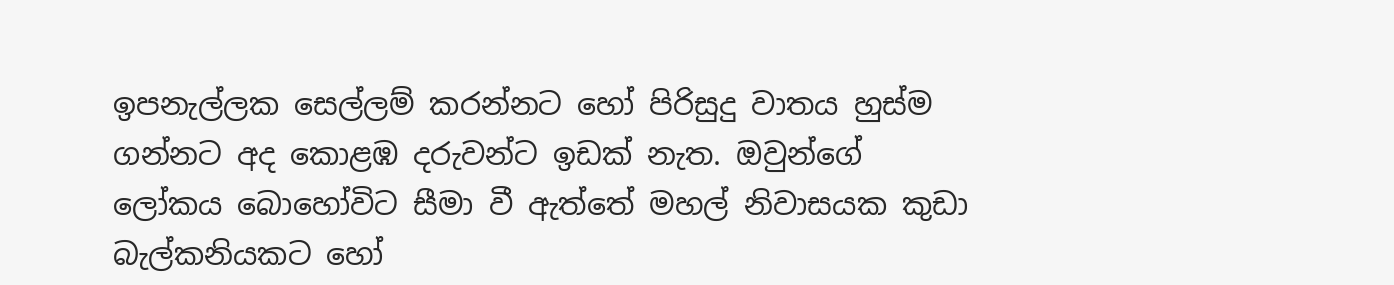ඉපනැල්ලක සෙල්ලම් කරන්නට හෝ පිරිසුදු වාතය හුස්ම ගන්නට අද කොළඹ දරුවන්ට ඉඩක් නැත. ඔවුන්ගේ ලෝකය බොහෝවිට සීමා වී ඇත්තේ මහල් නිවාසයක කුඩා බැල්කනියකට හෝ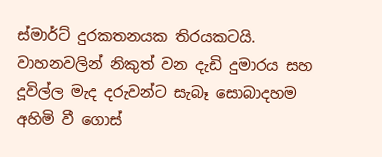ස්මාර්ට් දුරකතනයක තිරයකටයි. වාහනවලින් නිකුත් වන දැඩි දුමාරය සහ දූවිල්ල මැද දරුවන්ට සැබෑ සොබාදහම අහිමි වී ගොස්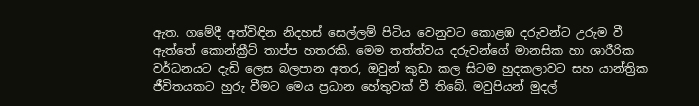ඇත. ගමේදී අත්විඳින නිදහස් සෙල්ලම් පිටිය වෙනුවට කොළඹ දරුවන්ට උරුම වී ඇත්තේ කොන්ක්‍රීට් තාප්ප හතරකි. මෙම තත්ත්වය දරුවන්ගේ මානසික හා ශාරීරික වර්ධනයට දැඩි ලෙස බලපාන අතර, ඔවුන් කුඩා කල සිටම හුදකලාවට සහ යාන්ත්‍රික ජීවිතයකට හුරු වීමට මෙය ප්‍රධාන හේතුවක් වී තිබේ. මවුපියන් මුදල්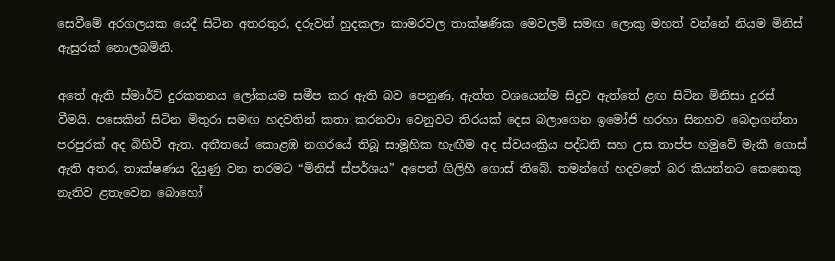සෙවීමේ අරගලයක යෙදී සිටින අතරතුර, දරුවන් හුදකලා කාමරවල තාක්ෂණික මෙවලම් සමඟ ලොකු මහත් වන්නේ නියම මිනිස් ඇසුරක් නොලබමිනි.

අතේ ඇති ස්මාර්ට් දුරකතනය ලෝකයම සමීප කර ඇති බව පෙනුණ, ඇත්ත වශයෙන්ම සිදුව ඇත්තේ ළඟ සිටින මිනිසා දුරස් වීමයි. පසෙකින් සිටින මිතුරා සමඟ හදවතින් කතා කරනවා වෙනුවට තිරයක් දෙස බලාගෙන ඉමෝජි හරහා සිනහව බෙදාගන්නා පරපුරක් අද බිහිවී ඇත. අතීතයේ කොළඹ නගරයේ තිබූ සාමූහික හැඟීම අද ස්වයංක්‍රිය පද්ධති සහ උස තාප්ප හමුවේ මැකී ගොස් ඇති අතර, තාක්ෂණය දියුණු වන තරමට “මිනිස් ස්පර්ශය” අපෙන් ගිලිහී ගොස් තිබේ. තමන්ගේ හදවතේ බර කියන්නට කෙනෙකු නැතිව ළතැවෙන බොහෝ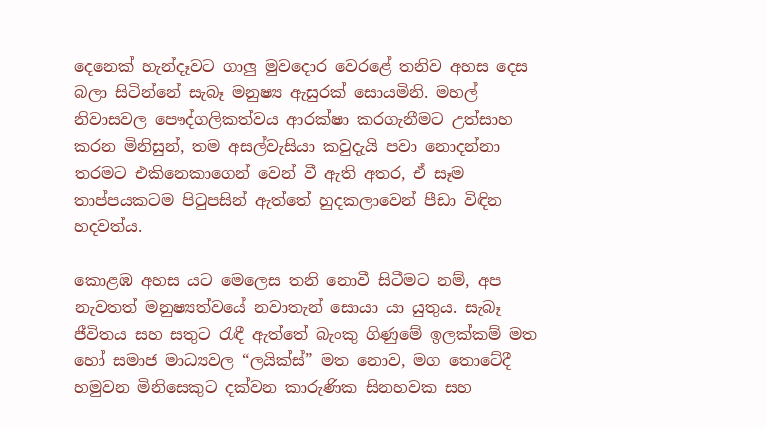දෙනෙක් හැන්දෑවට ගාලු මුවදොර වෙරළේ තනිව අහස දෙස බලා සිටින්නේ සැබෑ මනුෂ්‍ය ඇසුරක් සොයමිනි. මහල් නිවාසවල පෞද්ගලිකත්වය ආරක්ෂා කරගැනීමට උත්සාහ කරන මිනිසුන්, තම අසල්වැසියා කවුදැයි පවා නොදන්නා තරමට එකිනෙකාගෙන් වෙන් වී ඇති අතර, ඒ සෑම තාප්පයකටම පිටුපසින් ඇත්තේ හුදකලාවෙන් පීඩා විඳින හදවත්ය.

කොළඹ අහස යට මෙලෙස තනි නොවී සිටීමට නම්, අප නැවතත් මනුෂ්‍යත්වයේ නවාතැන් සොයා යා යුතුය. සැබෑ ජීවිතය සහ සතුට රැඳී ඇත්තේ බැංකු ගිණුමේ ඉලක්කම් මත හෝ සමාජ මාධ්‍යවල “ලයික්ස්” මත නොව, මග තොටේදී හමුවන මිනිසෙකුට දක්වන කාරුණික සිනහවක සහ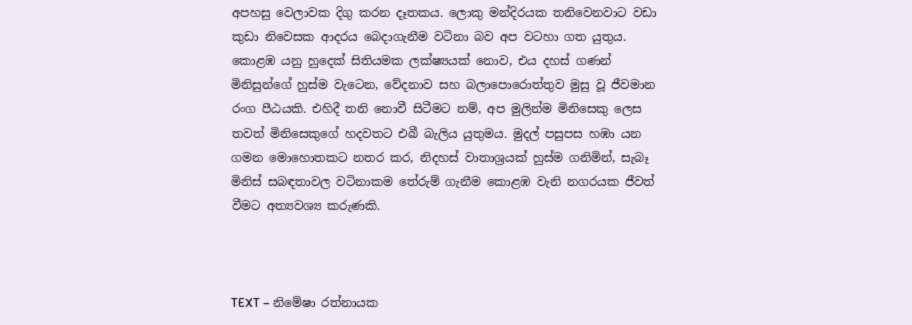අපහසු වෙලාවක දිගු කරන දෑතකය. ලොකු මන්දිරයක තනිවෙනවාට වඩා කුඩා නිවෙසක ආදරය බෙදාගැනීම වටිනා බව අප වටහා ගත යුතුය. කොළඹ යනු හුදෙක් සිතියමක ලක්ෂ්‍යයක් නොව, එය දහස් ගණන් මිනිසුන්ගේ හුස්ම වැටෙන, වේදනාව සහ බලාපොරොත්තුව මුසු වූ ජීවමාන රංග පීඨයකි. එහිදී තනි නොවී සිටීමට නම්, අප මුලින්ම මිනිසෙකු ලෙස තවත් මිනිසෙකුගේ හදවතට එබී බැලිය යුතුමය. මුදල් පසුපස හඹා යන ගමන මොහොතකට නතර කර, නිදහස් වාතාශ්‍රයක් හුස්ම ගනිමින්, සැබෑ මිනිස් සබඳතාවල වටිනාකම තේරුම් ගැනීම කොළඹ වැනි නගරයක ජීවත් වීමට අත්‍යවශ්‍ය කරුණකි.



TEXT – නිමේෂා රත්නායක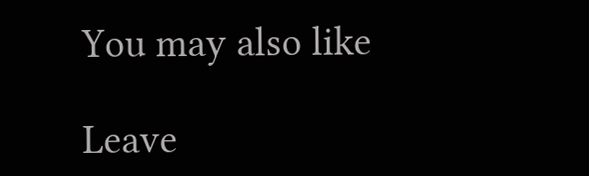You may also like

Leave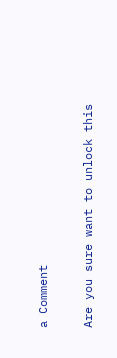a Comment

Are you sure want to unlock this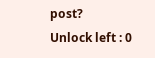post?
Unlock left : 0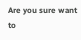Are you sure want to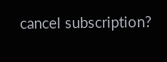cancel subscription?